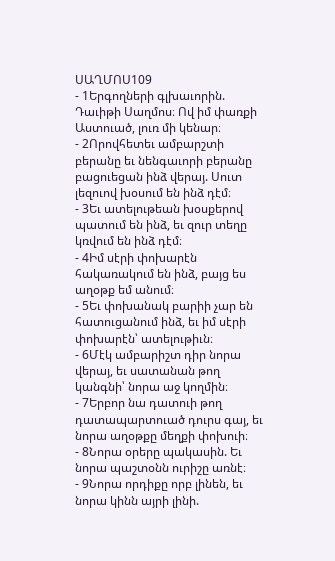ՍԱՂՄՈՍ109
- 1Երգողների գլխաւորին. Դաւիթի Սաղմոս։ Ով իմ փառքի Աստուած, լուռ մի կենար։
- 2Որովհետեւ ամբարշտի բերանը եւ նենգաւորի բերանը բացուեցան ինձ վերայ. Սուտ լեզուով խօսում են ինձ դէմ։
- 3Եւ ատելութեան խօսքերով պատում են ինձ, եւ զուր տեղը կռվում են ինձ դէմ։
- 4Իմ սէրի փոխարէն հակառակում են ինձ, բայց ես աղօթք եմ անում։
- 5Եւ փոխանակ բարիի չար են հատուցանում ինձ, եւ իմ սէրի փոխարէն՝ ատելութիւն։
- 6Մէկ ամբարիշտ դիր նորա վերայ, եւ սատանան թող կանգնի՝ նորա աջ կողմին։
- 7Երբոր նա դատուի թող դատապարտուած դուրս գայ, եւ նորա աղօթքը մեղքի փոխուի։
- 8Նորա օրերը պակասին. Եւ նորա պաշտօնն ուրիշը առնէ։
- 9Նորա որդիքը որբ լինեն, եւ նորա կինն այրի լինի.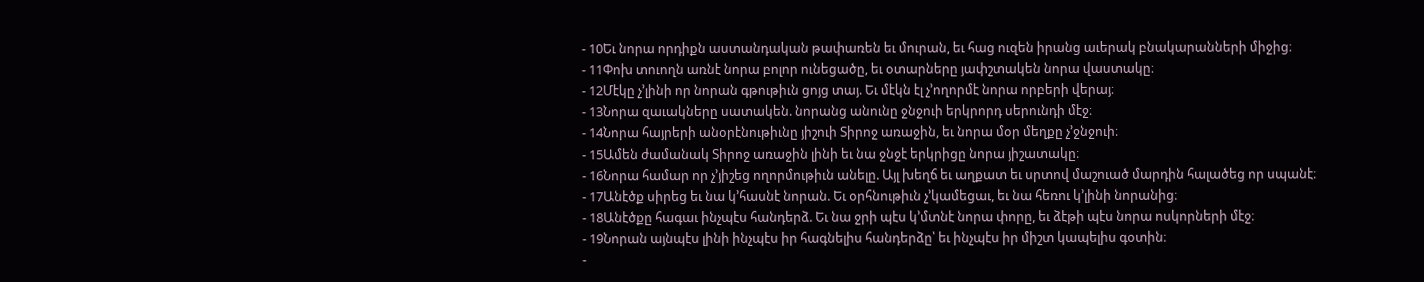- 10Եւ նորա որդիքն աստանդական թափառեն եւ մուրան, եւ հաց ուզեն իրանց աւերակ բնակարանների միջից։
- 11Փոխ տուողն առնէ նորա բոլոր ունեցածը, եւ օտարները յափշտակեն նորա վաստակը։
- 12Մէկը չ’լինի որ նորան գթութիւն ցոյց տայ. Եւ մէկն էլ չ’ողորմէ նորա որբերի վերայ։
- 13Նորա զաւակները սատակեն. նորանց անունը ջնջուի երկրորդ սերունդի մէջ։
- 14Նորա հայրերի անօրէնութիւնը յիշուի Տիրոջ առաջին, եւ նորա մօր մեղքը չ’ջնջուի։
- 15Ամեն ժամանակ Տիրոջ առաջին լինի եւ նա ջնջէ երկրիցը նորա յիշատակը։
- 16Նորա համար որ չ’յիշեց ողորմութիւն անելը. Այլ խեղճ եւ աղքատ եւ սրտով մաշուած մարդին հալածեց որ սպանէ։
- 17Անէծք սիրեց եւ նա կ’հասնէ նորան. Եւ օրհնութիւն չ’կամեցաւ, եւ նա հեռու կ’լինի նորանից։
- 18Անէծքը հագաւ ինչպէս հանդերձ. Եւ նա ջրի պէս կ’մտնէ նորա փորը, եւ ձէթի պէս նորա ոսկորների մէջ։
- 19Նորան այնպէս լինի ինչպէս իր հագնելիս հանդերձը՝ եւ ինչպէս իր միշտ կապելիս գօտին։
-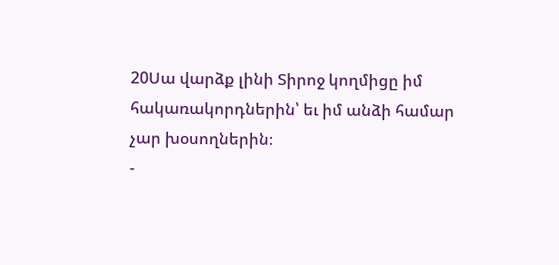20Սա վարձք լինի Տիրոջ կողմիցը իմ հակառակորդներին՝ եւ իմ անձի համար չար խօսողներին։
-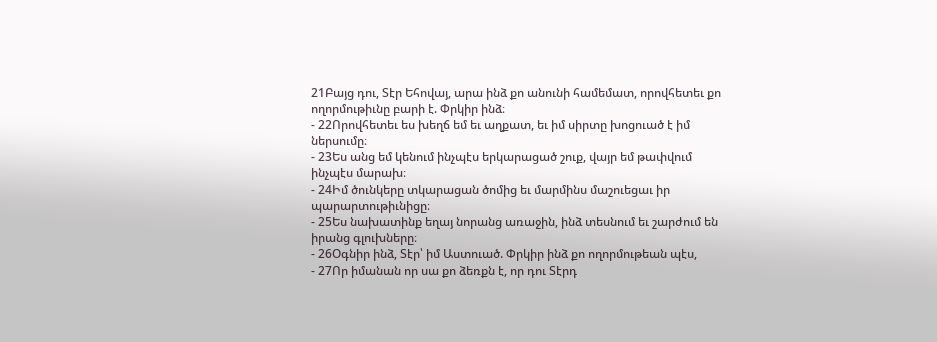21Բայց դու, Տէր Եհովայ, արա ինձ քո անունի համեմատ, որովհետեւ քո ողորմութիւնը բարի է. Փրկիր ինձ։
- 22Որովհետեւ ես խեղճ եմ եւ աղքատ, եւ իմ սիրտը խոցուած է իմ ներսումը։
- 23Ես անց եմ կենում ինչպէս երկարացած շուք, վայր եմ թափվում ինչպէս մարախ։
- 24Իմ ծունկերը տկարացան ծոմից եւ մարմինս մաշուեցաւ իր պարարտութիւնիցը։
- 25Ես նախատինք եղայ նորանց առաջին, ինձ տեսնում եւ շարժում են իրանց գլուխները։
- 26Օգնիր ինձ, Տէր՝ իմ Աստուած. Փրկիր ինձ քո ողորմութեան պէս,
- 27Որ իմանան որ սա քո ձեռքն է, որ դու Տէրդ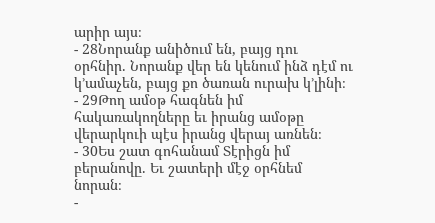արիր այս։
- 28Նորանք անիծում են, բայց դու օրհնիր. Նորանք վեր են կենում ինձ դէմ ու կ’ամաչեն, բայց քո ծառան ուրախ կ’լինի։
- 29Թող ամօթ հագնեն իմ հակառակողները եւ իրանց ամօթը վերարկուի պէս իրանց վերայ առնեն։
- 30Ես շատ գոհանամ Տէրիցն իմ բերանովը. Եւ շատերի մէջ օրհնեմ նորան։
-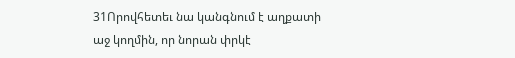31Որովհետեւ նա կանգնում է աղքատի աջ կողմին, որ նորան փրկէ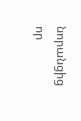նորանցից որ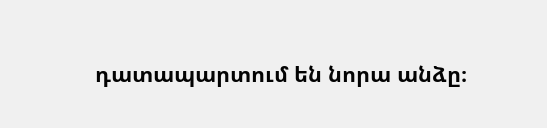դատապարտում են նորա անձը։